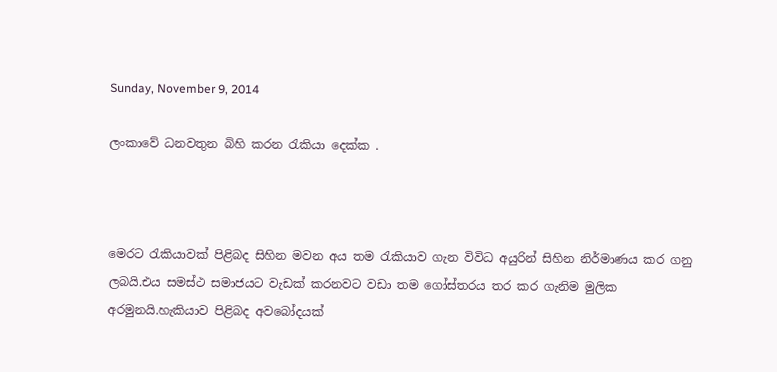Sunday, November 9, 2014

ලංකාවේ ධනවතුන බිහි කරන රැකියා දෙක්ක .



මෙරට රැකියාවක් පිළිබද සිහින මවන අය තම රැකියාව ගැන විවිධ අයුරින් සිහින නිර්මාණය කර ගනු ලබයි.එය සමස්ථ සමාජයට වැඩක් කරනවට වඩා තම ගෝස්තරය තර කර ගැනිම මුලික අරමුනයි.හැකියාව පිළිබද අවබෝදයක්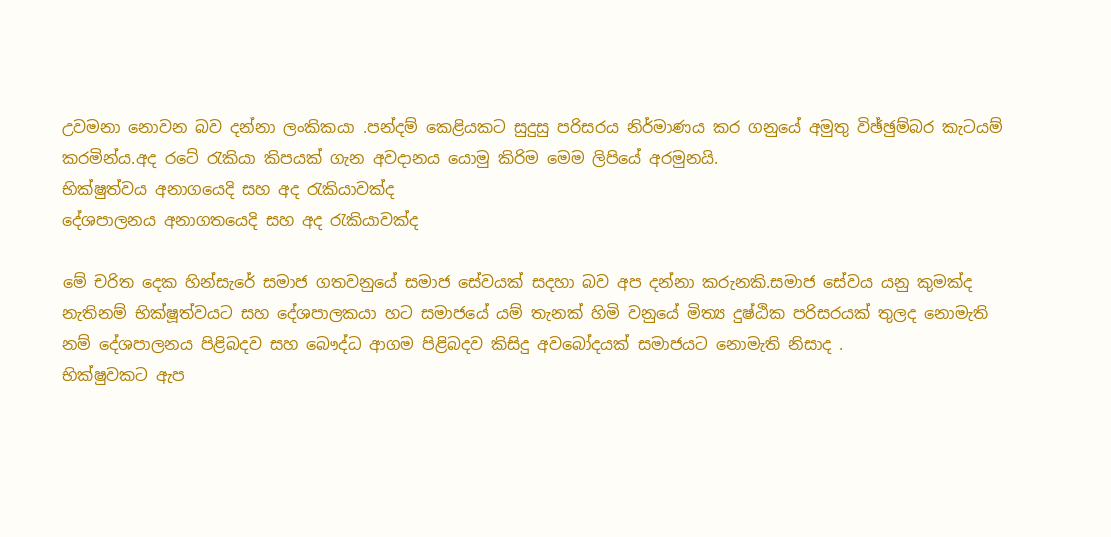උවමනා නොවන බව දන්නා ලංකිකයා .පන්දම් කෙළියකට සුදුසු පරිසරය නිර්මාණය කර ගනුයේ අමුතු විඡ්ඡුම්බර කැටයම් කරමින්ය.අද රටේ රැකියා කිපයක් ගැන අවදානය යොමු කිරිම මෙම ලිපියේ අරමුනයි.
භික්ෂුත්වය අනාගයෙදි සහ අද රැකියාවක්ද
දේශපාලනය අනාගතයෙදි සහ අද රැකියාවක්ද

මේ චරිත දෙක හින්සැරේ සමාජ ගතවනුයේ සමාජ සේවයක් සදහා බව අප දන්නා කරුනකි.සමාජ සේවය යනු කුමක්ද නැතිනම් භික්ෂූත්වයට සහ දේශපාලකයා හට සමාජයේ යම් තැනක් හිමි වනුයේ මිත්‍ය දුෂ්ඨික පරිසරයක් තුලද නොමැති නම් දේශපාලනය පිළිබදව සහ බෞද්ධ ආගම පිළිබදව කිසිදු අවබෝදයක් සමාජයට නොමැති නිසාද .
භික්ෂුවකට ඇප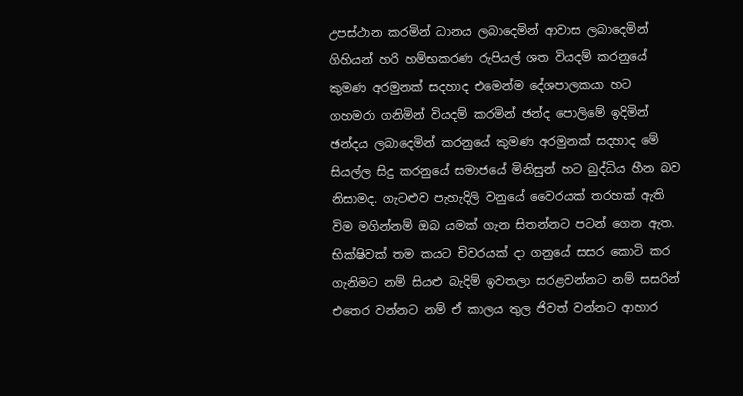උපස්ථාන කරමින් ධානය ලබාදෙමින් ආවාස ලබාදෙමින් ගිහියන් හරි හම්භකරණ රුපියල් ශත වියදම් කරනුයේ කුමණ අරමුනක් සදහාද එමෙන්ම දේශපාලකයා හට ගහමරා ගනිමින් වියදම් කරමින් ඡන්ද පොලිමේ ඉදිමින් ඡන්දය ලබාදෙමින් කරනුයේ කුමණ අරමුනක් සදහාද මේ සියල්ල සිදු කරනුයේ සමාජයේ මිනිසුන් හට බුද්ධිය හීන බව නිසාමද. ගැටළුව පැහැදිලි වනුයේ වෛරයක් තරහක් ඇති විම මගින්නම් ඔබ යමක් ගැන සිතන්නට පටන් ගෙන ඇත.
භික්ෂිවක් තම කයට චිවරයක් දා ගනුයේ සසර කොටි කර ගැනිමට නම් සියළු බැදිම් ඉවතලා සරළවන්නට නම් සසරින් එතෙර වන්නට නම් ඒ කාලය තුල ජිවත් වන්නට ආහාර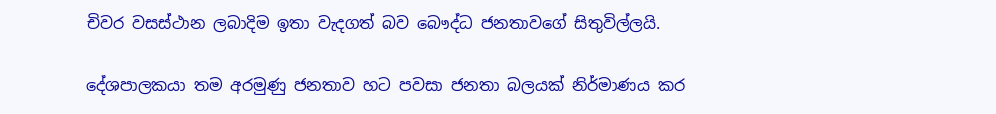චිවර වසස්ථාන ලබාදිම ඉතා වැදගත් බව බෞද්ධ ජනතාවගේ සිතුවිල්ලයි.

දේශපාලකයා තම අරමුණු ජනතාව හට පවසා ජනතා බලයක් නිර්මාණය කර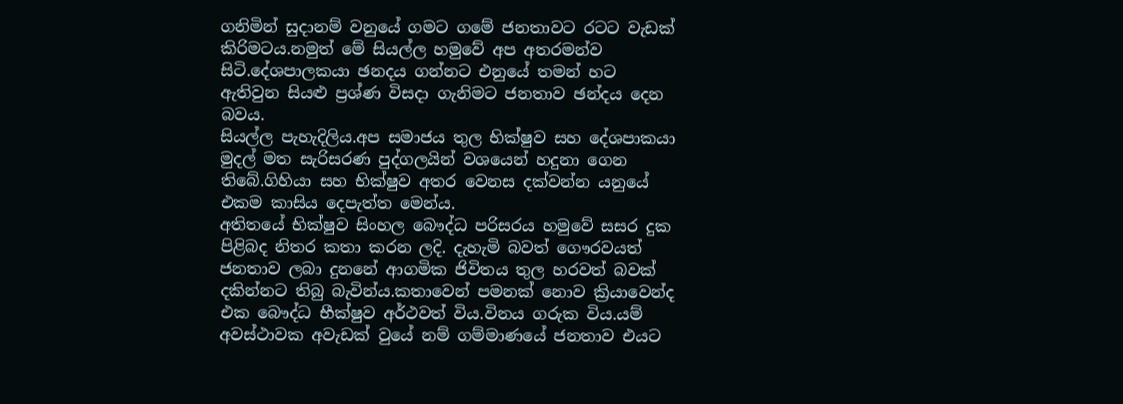ගනිමින් සුදානම් වනුයේ ගමට ගමේ ජනතාවට රටට වැඩක් කිරිමටය.නමුත් මේ සියල්ල හමුවේ අප අතරමන්ව සිටි.දේශපාලකයා ඡනදය ගන්නට එනුයේ තමන් හට ඇතිවුන සියළු ප්‍රශ්ණ විසදා ගැනිමට ජනතාව ඡන්දය දෙන බවය.
සියල්ල පැහැදිලිය.අප සමාජය තුල භික්ෂුව සහ දේශපාකයා මුදල් මත සැරිසරණ පුද්ගලයින් වශයෙන් හදුනා ගෙන තිබේ.ගිහියා සහ භික්ෂුව අතර වෙනස දක්වන්න යනුයේ එකම කාසිය දෙපැත්ත මෙන්ය.
අතිතයේ භික්ෂුව සිංහල බෞද්ධ පරිසරය හමුවේ සසර දුක පිළිබද නිතර කතා කරන ලදි. දැහැමි බවත් ගෞරවයත් ජනතාව ලබා දුනනේ ආගමික ජිවිතය තුල හරවත් බවක් දකින්නට තිබු බැවින්ය.කතාවෙන් පමනක් නොව ක්‍රියාවෙන්ද එක බෞද්ධ භීක්ෂුව අර්ථවත් විය.විනය ගරුක විය.යම් අවස්ථාවක අවැඩක් වුයේ නම් ගම්මාණයේ ජනතාව එයට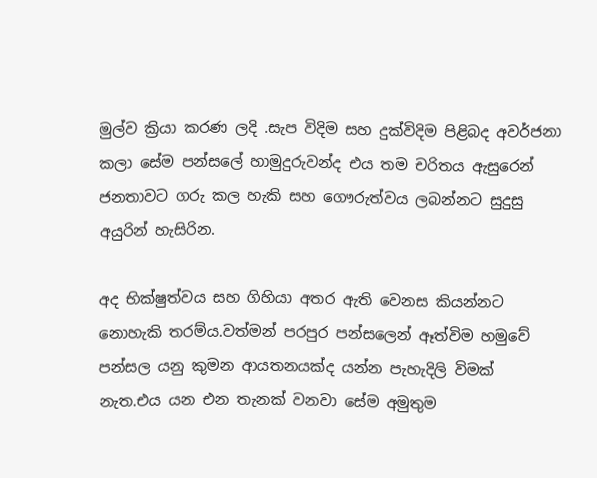මුල්ව ක්‍රියා කරණ ලදි .සැප විදිම සහ දුක්විදිම පිළිබද අවර්ජනා කලා සේම පන්සලේ හාමුදුරුවන්ද එය තම චරිතය ඇසුරෙන් ජනතාවට ගරු කල හැකි සහ ගෞරුත්වය ලබන්නට සුදුසු අයුරින් හැසිරින.

අද භික්ෂුත්වය සහ ගිහියා අතර ඇති වෙනස කියන්නට නොහැකි තරම්ය.වත්මන් පරපුර පන්සලෙන් ඈත්විම හමුවේ  පන්සල යනු කුමන ආයතනයක්ද යන්න පැහැදිලි විමක් නැත.එය යන එන තැනක් වනවා සේම අමුතුම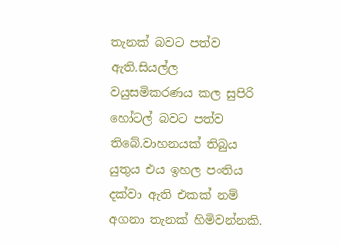තැනක් බවට පත්ව ඇති.සියල්ල වයුසමිකරණය කල සුපිරි හෝටල් බවට පත්ව තිබේ.වාහනයක් තිබුය යුතුය එය ඉහල පංතිය දක්වා ඇති එකක් නම් අගනා තැනක් හිමිවන්නකි.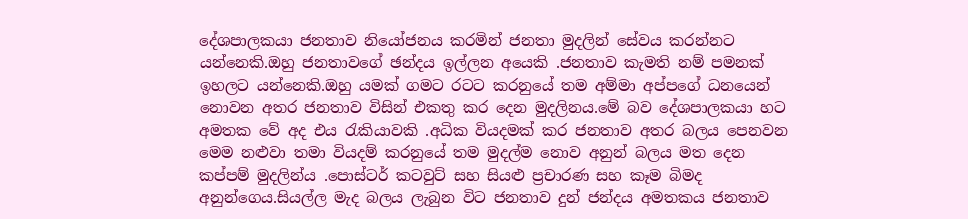දේශපාලකයා ජනතාව නියෝජනය කරමින් ජනතා මුදලින් සේවය කරන්නට යන්නෙකි.ඔහු ජනතාවගේ ඡන්දය ඉල්ලන අයෙකි .ජනතාව කැමති නම් පමනක් ඉහලට යන්නෙකි.ඔහු යමක් ගමට රටට කරනුයේ තම අම්මා අප්පගේ ධනයෙන් නොවන අතර ජනතාව විසින් එකතු කර දෙන මුදලිනය.මේ බව දේශපාලකයා හට අමතක වේ අද එය රැකියාවකි .අධික වියදමක් කර ජනතාව අතර බලය පෙනවන මෙම නළුවා තමා වියදම් කරනුයේ තම මුදල්ම නොව අනුන් බලය මත දෙන කප්පම් මුදලින්ය .පොස්ටර් කටවුට් සහ සියළු ප්‍රචාරණ සහ කෑම බිමද අනුන්ගෙය.සියල්ල මැද බලය ලැබුන විට ජනතාව දුන් ජන්දය අමතකය ජනතාව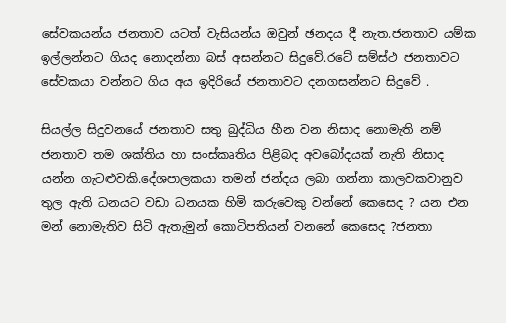සේවකයන්ය ජනතාව යටත් වැසියන්ය ඔවුන් ඡනදය දී නැත.ජනතාව යම්ක ඉල්ලන්නට ගියද නොදන්නා බස් අසන්නට සිදුවේ.රටේ සම්ස්ථ ජනතාවට සේවකයා වන්නට ගිය අය ඉදිරියේ ජනතාවට දනගසන්නට සිදුවේ .

සියල්ල සිදුවනයේ ජනතාව සතු බුද්ධිය හීන වන නිසාද නොමැති නම් ජනතාව තම ශක්තිය හා සංස්කෘතිය පිළිබද අවබෝදයක් නැති නිසාද යන්න ගැටළුවකි.දේශපාලකයා තමන් ජන්දය ලබා ගන්නා කාලවකවානුව තුල ඇති ධනයට වඩා ධනයක හිමි කරුවෙකු වන්නේ කෙසෙද ? යන එන මන් නොමැතිව සිටි ඇතැමුන් කොටිපතියන් වනනේ කෙසෙද ?ජනතා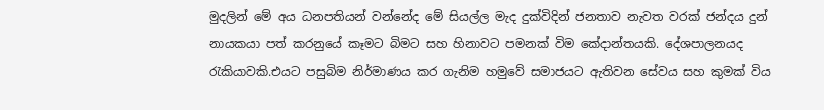මුදලින් මේ අය ධනපතියන් වන්නේද මේ සියල්ල මැද දුක්විදින් ජනතාව නැවත වරක් ජන්දය දුන් නායකයා පත් කරනුයේ කෑමට බිමට සහ හිනාවට පමනක් විම කේදාන්තයකි. දේශපාලනයද රැකියාවකි.එයට පසුබිම නිර්මාණය කර ගැනිම හමුවේ සමාජයට ඇතිවන සේවය සහ කුමක් විය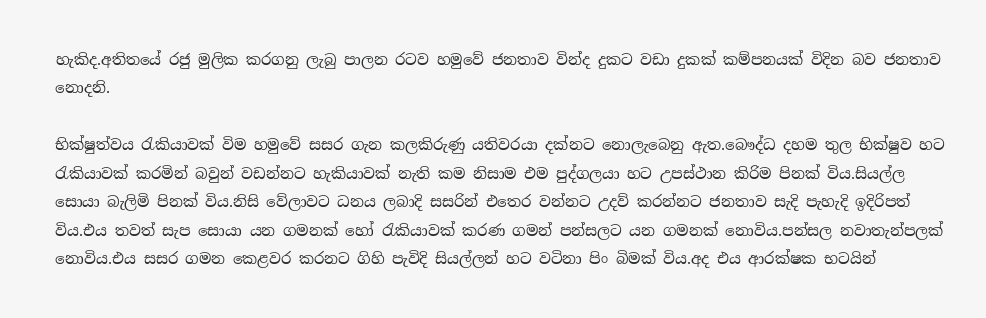හැකිද.අතිතයේ රජු මුලික කරගනු ලැබු පාලන රටව හමුවේ ජනතාව වින්ද දුකට වඩා දුකක් කම්පනයක් විදින බව ජනතාව නොදනි.

භික්ෂුත්වය රැකියාවක් විම හමුවේ සසර ගැන කලකිරුණු යතිවරයා දක්නට නොලැබෙනු ඇත.බෞද්ධ දහම තුල භික්ෂුව හට රැකියාවක් කරමින් බවුන් වඩන්නට හැකියාවක් නැති කම නිසාම එම පුද්ගලයා හට උපස්ථාන කිරිම පිනක් විය.සියල්ල සොයා බැලිමි පිනක් විය.නිසි වේලාවට ධනය ලබාදි සසරින් එතෙර වන්නට උදව් කරන්නට ජනතාව සැදි පැහැදි ඉදිරිපත් විය.එය තවත් සැප සොයා යන ගමනක් හෝ රැකියාවක් කරණ ගමන් පන්සලට යන ගමනක් නොවිය.පන්සල නවාතැන්පලක් නොවිය.එය සසර ගමන කෙළවර කරනට ගිහි පැවිදි සියල්ලන් හට වටිනා පිං බිමක් විය.අද එය ආරක්ෂක භටයින්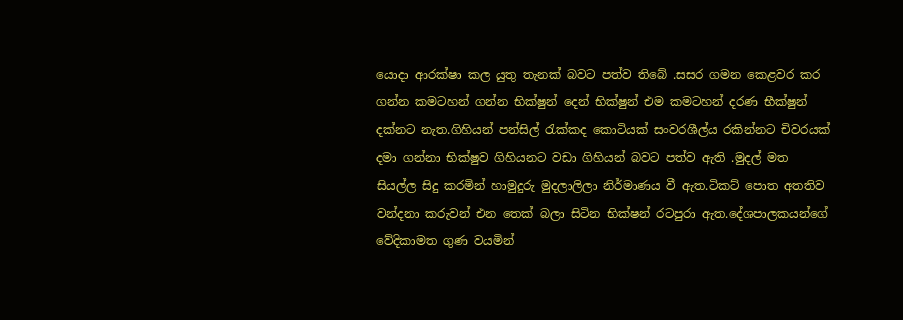යොදා ආරක්ෂා කල යුතු තැනක් බවට පත්ව තිබේ .සසර ගමන කෙළවර කර ගන්න කමටහන් ගන්න භික්ෂුන් දෙන් භික්ෂුන් එම කමටහන් දරණ භීක්ෂුන් දක්නට නැත.ගිහියන් පන්සිල් රැක්කද කොටියක් සංවරශීල්ය රකින්නට චිවරයක් දමා ගන්නා භික්ෂුව ගිහියනට වඩා ගිහියන් බවට පත්ව ඇති .මුදල් මත සියල්ල සිදු කරමින් හාමුදුරු මුදලාලිලා නිර්මාණය වී ඇත.ටිකට් පොත අතතිව වන්දනා කරුවන් එන තෙක් බලා සිටින භික්ෂන් රටපුරා ඇත.දේශපාලකයන්ගේ වේදිකාමත ගුණ වයමින්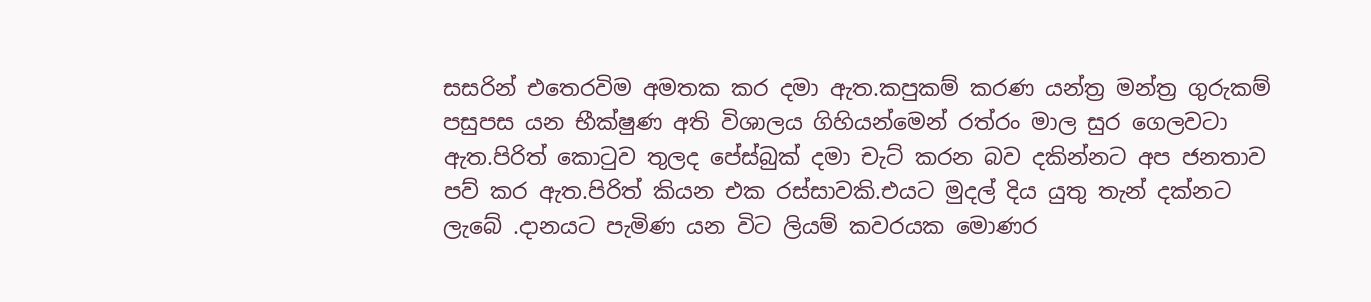සසරින් එතෙරවිම අමතක කර දමා ඇත.කපුකම් කරණ යන්ත්‍ර මන්ත්‍ර ගුරුකම් පසුපස යන භීක්ෂුණ අති විශාලය ගිහියන්මෙන් රත්රං මාල සුර ගෙලවටා ඇත.පිරිත් කොටුව තුලද පේස්බුක් දමා චැට් කරන බව දකින්නට අප ජනතාව පව් කර ඇත.පිරිත් කියන එක රස්සාවකි.එයට මුදල් දිය යුතු තැන් දක්නට ලැබේ .දානයට පැමිණ යන විට ලියම් කවරයක මොණර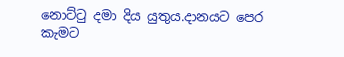නොට්ටු දමා දිය යුතුය.දානයට පෙර කැමට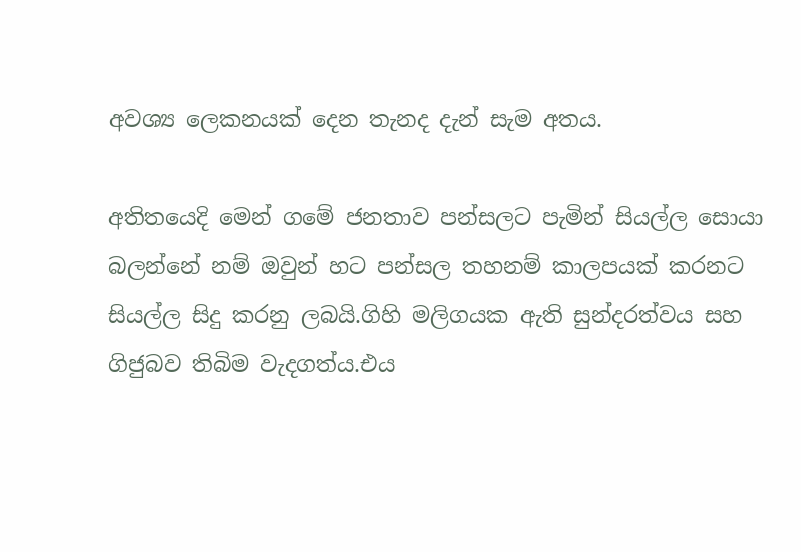අවශ්‍ය ලෙකනයක් දෙන තැනද දැන් සැම අතය.

අතිතයෙදි මෙන් ගමේ ජනතාව පන්සලට පැමින් සියල්ල සොයා බලන්නේ නම් ඔවුන් හට පන්සල තහනම් කාලපයක් කරනට සියල්ල සිදු කරනු ලබයි.ගිහි මලිගයක ඇති සුන්දරත්වය සහ ගිජුබව තිබිම වැදගත්ය.එය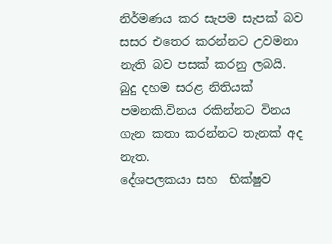නිර්මණය කර සැපම සැපක් බව සසර එතෙර කරන්නට උවමනා නැති බව පසක් කරනු ලබයි. බුදු දහම සරළ නිතියක් පමනකි.විනය රකින්නට විනය ගැන කතා කරන්නට තැනක් අද නැත.
දේශපලකයා සහ  භික්ෂුව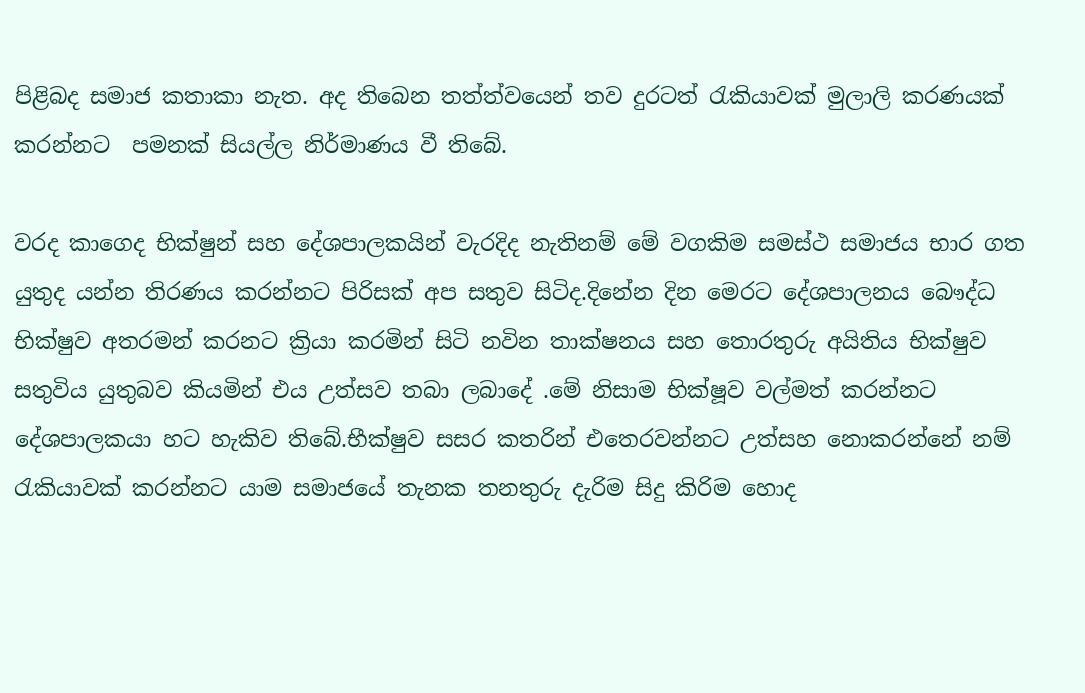පිළිබද සමාජ කතාකා නැත. අද තිබෙන තත්ත්වයෙන් තව දුරටත් රැකියාවක් මුලාලි කරණයක් කරන්නට  පමනක් සියල්ල නිර්මාණය වී තිබේ.

වරද කාගෙද භික්ෂුන් සහ දේශපාලකයින් වැරදිද නැතිනම් මේ වගකිම සමස්ථ සමාජය භාර ගත යුතුද යන්න තිරණය කරන්නට පිරිසක් අප සතුව සිටිද.දිනේන දින මෙරට දේශපාලනය බෞද්ධ භික්ෂුව අතරමන් කරනට ක්‍රියා කරමින් සිටි නවින තාක්ෂනය සහ තොරතුරු අයිතිය භික්ෂුව සතුවිය යුතුබව කියමින් එය උත්සව තබා ලබාදේ .මේ නිසාම භික්ෂූව වල්මත් කරන්නට දේශපාලකයා හට හැකිව තිබේ.භීක්ෂුව සසර කතරින් එතෙරවන්නට උත්සහ නොකරන්නේ නම් රැකියාවක් කරන්නට යාම සමාජයේ තැනක තනතුරු දැරිම සිදු කිරිම හොද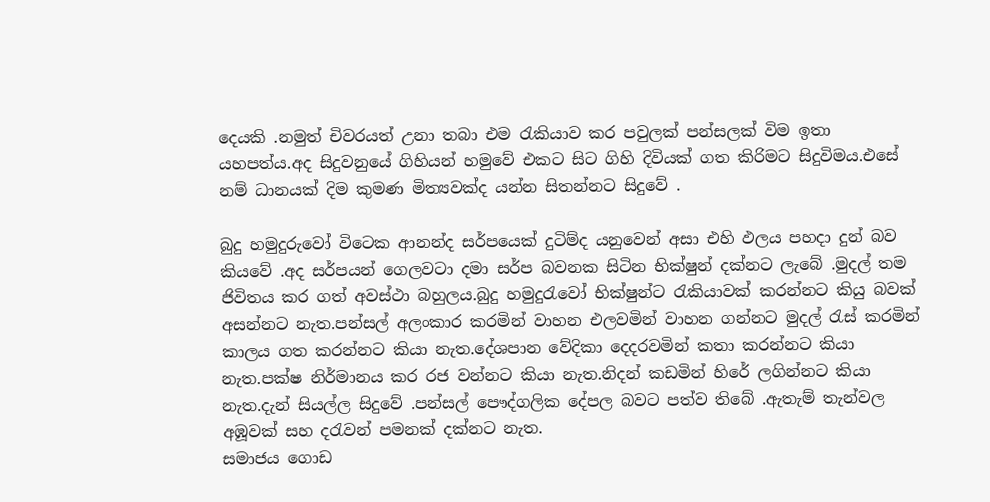දෙයකි .නමුත් චිවරයත් උනා තබා එම රැකියාව කර පවුලක් පන්සලක් විම ඉතා යහපත්ය.අද සිදුවනුයේ ගිහියන් හමුවේ එකට සිට ගිහි දිවියක් ගත කිරිමට සිදුවිමය.එසේ නම් ධානයක් දිම කුමණ මිත්‍යවක්ද යන්න සිතන්නට සිදුවේ .

බුදු හමුදුරුවෝ විටෙක ආනන්ද සර්පයෙක් දුටිම්ද යනුවෙන් අසා එහි ඵලය පහදා දුන් බව කියවේ .අද සර්පයන් ගෙලවටා දමා සර්ප බවනක සිටින භික්ෂුන් දක්නට ලැබේ .මුදල් තම ජිවිතය කර ගත් අවස්ථා බහුලය.බුදු හමුදුරැවෝ භික්ෂුන්ට රැකියාවක් කරන්නට කියු බවක් අසන්නට නැත.පන්සල් අලංකාර කරමින් වාහන එලවමින් වාහන ගන්නට මුදල් රැස් කරමින් කාලය ගත කරන්නට කියා නැත.දේශපාන වේදිකා දෙදරවමින් කතා කරන්නට කියා නැත.පක්ෂ නිර්මානය කර රජ වන්නට කියා නැත.නිදන් කඩමින් හිරේ ලගින්නට කියා නැත.දැන් සියල්ල සිදුවේ .පන්සල් පෞද්ගලික දේපල බවට පත්ව තිබේ .ඇතැම් තැන්වල අඹූවක් සහ දරැවන් පමනක් දක්නට නැත.
සමාජය ගොඩ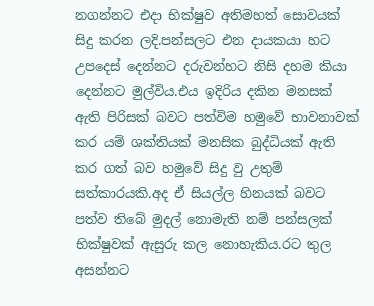නගන්නට එදා භික්ෂුව අතිමහත් සොවයක් සිදු කරන ලදි.පන්සලට එන දායකයා හට උපදෙස් දෙන්නට දරුවන්හට නිසි දහම කියා දෙන්නට මුල්විය.එය ඉදිරිය දකින මනසක් ඇති පිරිසක් බවට පත්විම හමුවේ භාවනාවක් කර යම් ශක්තියක් මනසික බුද්ධියක් ඇති කර ගත් බව හමුවේ සිදු වු උතුම් සත්කාරයකි.අද ඒ සියල්ල හිනයක් බවට පත්ව තිබේ මුදල් නොමැති නම් පන්සලක් භික්ෂුවක් ඇසුරු කල නොහැකිය.රට තුල අසන්නට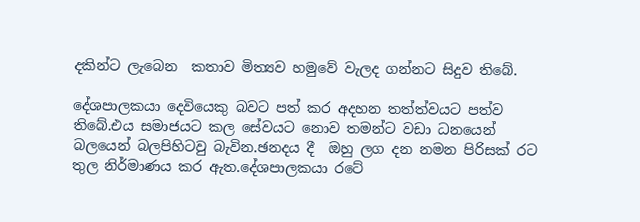දකින්ට ලැබෙන  කතාව මිත්‍යව හමුවේ වැලද ගන්නට සිදුව තිබේ.

දේශපාලකයා දෙවියෙකු බවට පත් කර අදහන තත්ත්වයට පත්ව තිබේ.එය සමාජයට කල සේවයට නොව තමන්ට වඩා ධනයෙන් බලයෙන් බලපිහිටවු බැවින.ඡනදය දී  ඔහු ලග දන නමන පිරිසක් රට තුල නිර්මාණය කර ඇත.දේශපාලකයා රටේ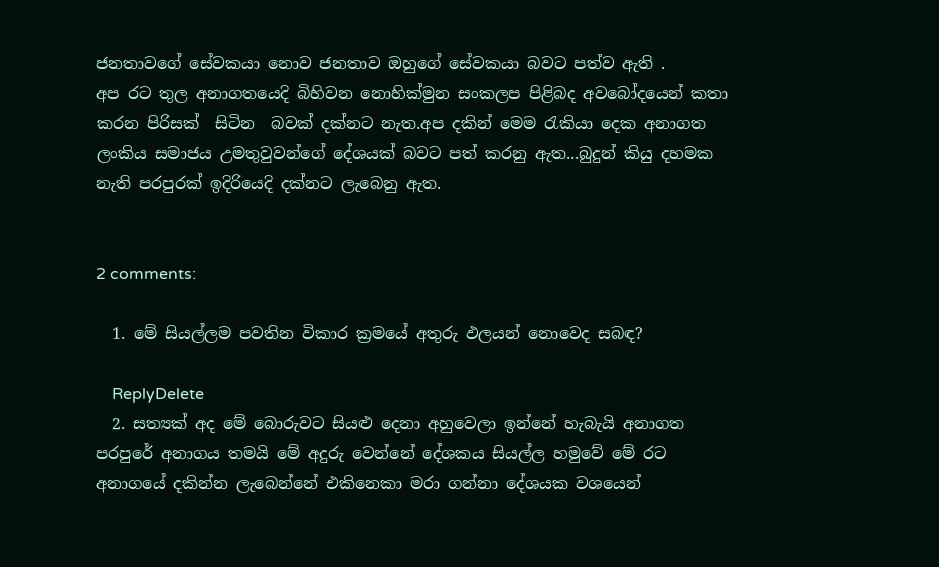ජනතාවගේ සේවකයා නොව ජනතාව ඔහුගේ සේවකයා බවට පත්ව ඇති .
අප රට තුල අනාගතයෙදි බිහිවන නොහික්මුන සංකලප පිළිබද අවබෝදයෙන් කතා කරන පිරිසක්  සිටින  බවක් දක්නට නැත.අප දකින් මෙම රැකියා දෙක අනාගත ලංකිය සමාජය උමතුවුවන්ගේ දේශයක් බවට පත් කරනු ඇත...බුදුන් කියු දහමක නැති පරපුරක් ඉදිරියෙදි දක්නට ලැබෙනු ඇත.


2 comments:

  1. මේ සියල්ලම පවතින විකාර ක්‍රමයේ අතුරු ඵලයන් නොවෙද සබඳ?

    ReplyDelete
  2. සත්‍යක් අද මේ බොරුවට සියළු දෙනා අහුවෙලා ඉන්නේ හැබැයි අනාගත පරපුරේ අනාගය තමයි මේ අදුරු වෙන්නේ දේශකය සියල්ල හමුවේ මේ රට අනාගයේ දකින්න ලැබෙන්නේ එකිනෙකා මරා ගන්නා දේශයක වශයෙන්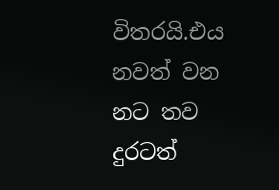විතරයි.එය නවත් වන නට තව දුරටත්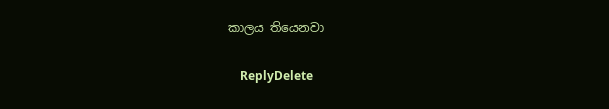කාලය තියෙනවා

    ReplyDelete